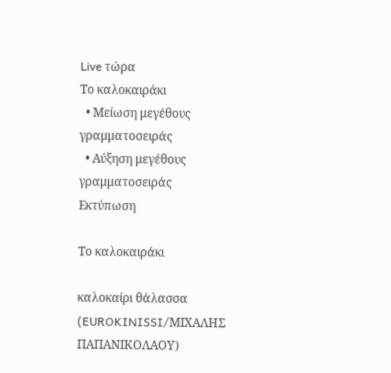Live τώρα
Το καλοκαιράκι
  • Μείωση μεγέθους γραμματοσειράς
  • Αύξηση μεγέθους γραμματοσειράς
Εκτύπωση

Το καλοκαιράκι

καλοκαίρι θάλασσα
(EUROKINISSI/ΜΙΧΑΛΗΣ ΠΑΠΑΝΙΚΟΛΑΟΥ)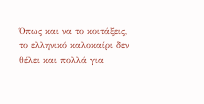Όπως και να το κοιτάξεις, το ελληνικό καλοκαίρι δεν θέλει και πολλά για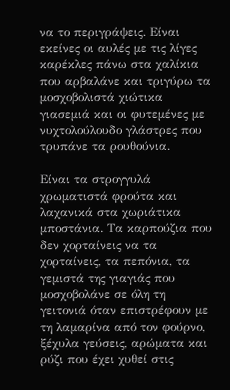να το περιγράψεις. Είναι εκείνες οι αυλές με τις λίγες καρέκλες πάνω στα χαλίκια που αρβαλάνε και τριγύρω τα μοσχοβολιστά χιώτικα γιασεμιά και οι φυτεμένες με νυχτολούλουδο γλάστρες που τρυπάνε τα ρουθούνια.

Είναι τα στρογγυλά χρωματιστά φρούτα και λαχανικά στα χωριάτικα μποστάνια. Τα καρπούζια που δεν χορταίνεις να τα χορταίνεις, τα πεπόνια, τα γεμιστά της γιαγιάς που μοσχοβολάνε σε όλη τη γειτονιά όταν επιστρέφουν με τη λαμαρίνα από τον φούρνο, ξέχυλα γεύσεις, αρώματα και ρύζι που έχει χυθεί στις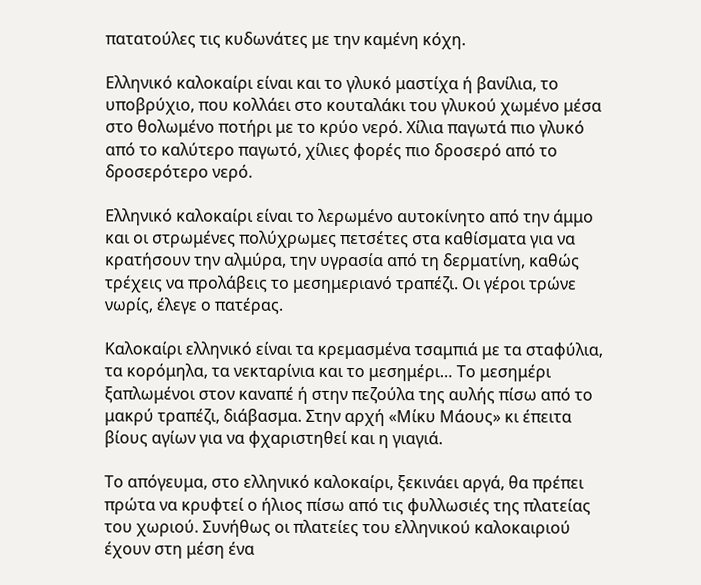πατατούλες τις κυδωνάτες με την καμένη κόχη.

Ελληνικό καλοκαίρι είναι και το γλυκό μαστίχα ή βανίλια, το υποβρύχιο, που κολλάει στο κουταλάκι του γλυκού χωμένο μέσα στο θολωμένο ποτήρι με το κρύο νερό. Χίλια παγωτά πιο γλυκό από το καλύτερο παγωτό, χίλιες φορές πιο δροσερό από το δροσερότερο νερό.

Ελληνικό καλοκαίρι είναι το λερωμένο αυτοκίνητο από την άμμο και οι στρωμένες πολύχρωμες πετσέτες στα καθίσματα για να κρατήσουν την αλμύρα, την υγρασία από τη δερματίνη, καθώς τρέχεις να προλάβεις το μεσημεριανό τραπέζι. Οι γέροι τρώνε νωρίς, έλεγε ο πατέρας.

Καλοκαίρι ελληνικό είναι τα κρεμασμένα τσαμπιά με τα σταφύλια, τα κορόμηλα, τα νεκταρίνια και το μεσημέρι… Το μεσημέρι ξαπλωμένοι στον καναπέ ή στην πεζούλα της αυλής πίσω από το μακρύ τραπέζι, διάβασμα. Στην αρχή «Μίκυ Μάους» κι έπειτα βίους αγίων για να φχαριστηθεί και η γιαγιά.

Το απόγευμα, στο ελληνικό καλοκαίρι, ξεκινάει αργά, θα πρέπει πρώτα να κρυφτεί ο ήλιος πίσω από τις φυλλωσιές της πλατείας του χωριού. Συνήθως οι πλατείες του ελληνικού καλοκαιριού έχουν στη μέση ένα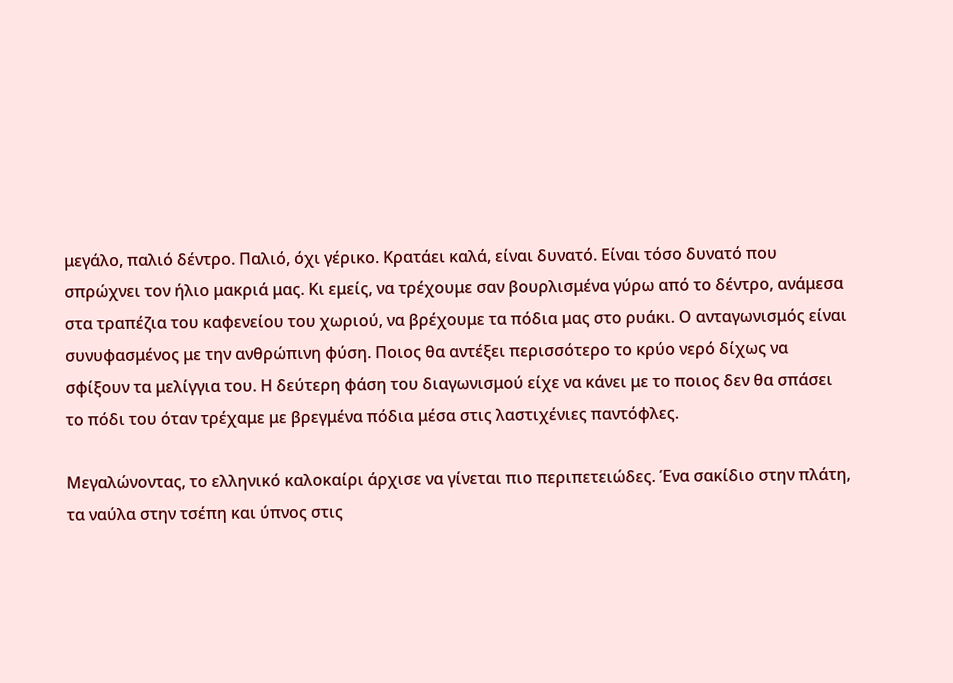μεγάλο, παλιό δέντρο. Παλιό, όχι γέρικο. Κρατάει καλά, είναι δυνατό. Είναι τόσο δυνατό που σπρώχνει τον ήλιο μακριά μας. Κι εμείς, να τρέχουμε σαν βουρλισμένα γύρω από το δέντρο, ανάμεσα στα τραπέζια του καφενείου του χωριού, να βρέχουμε τα πόδια μας στο ρυάκι. Ο ανταγωνισμός είναι συνυφασμένος με την ανθρώπινη φύση. Ποιος θα αντέξει περισσότερο το κρύο νερό δίχως να σφίξουν τα μελίγγια του. Η δεύτερη φάση του διαγωνισμού είχε να κάνει με το ποιος δεν θα σπάσει το πόδι του όταν τρέχαμε με βρεγμένα πόδια μέσα στις λαστιχένιες παντόφλες.

Μεγαλώνοντας, το ελληνικό καλοκαίρι άρχισε να γίνεται πιο περιπετειώδες. Ένα σακίδιο στην πλάτη, τα ναύλα στην τσέπη και ύπνος στις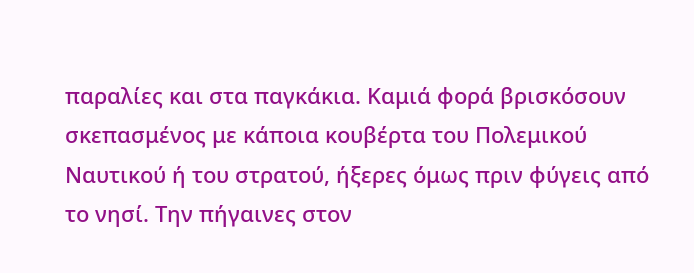παραλίες και στα παγκάκια. Καμιά φορά βρισκόσουν σκεπασμένος με κάποια κουβέρτα του Πολεμικού Ναυτικού ή του στρατού, ήξερες όμως πριν φύγεις από το νησί. Την πήγαινες στον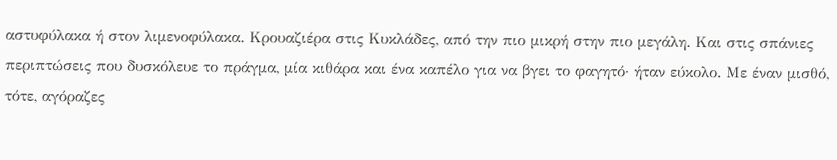αστυφύλακα ή στον λιμενοφύλακα. Κρουαζιέρα στις Κυκλάδες, από την πιο μικρή στην πιο μεγάλη. Και στις σπάνιες περιπτώσεις που δυσκόλευε το πράγμα, μία κιθάρα και ένα καπέλο για να βγει το φαγητό· ήταν εύκολο. Με έναν μισθό, τότε, αγόραζες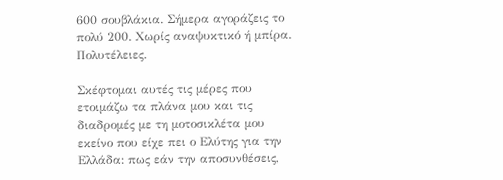600 σουβλάκια. Σήμερα αγοράζεις το πολύ 200. Χωρίς αναψυκτικό ή μπίρα. Πολυτέλειες.

Σκέφτομαι αυτές τις μέρες που ετοιμάζω τα πλάνα μου και τις διαδρομές με τη μοτοσικλέτα μου εκείνο που είχε πει ο Ελύτης για την Ελλάδα: πως εάν την αποσυνθέσεις,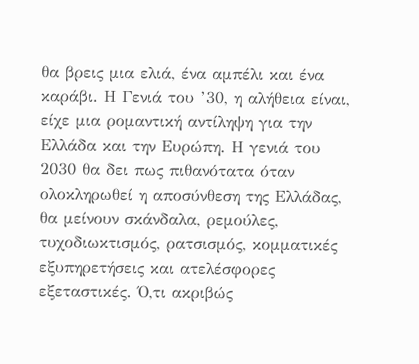θα βρεις μια ελιά, ένα αμπέλι και ένα καράβι. Η Γενιά του ’30, η αλήθεια είναι, είχε μια ρομαντική αντίληψη για την Ελλάδα και την Ευρώπη. Η γενιά του 2030 θα δει πως πιθανότατα όταν ολοκληρωθεί η αποσύνθεση της Ελλάδας, θα μείνουν σκάνδαλα, ρεμούλες, τυχοδιωκτισμός, ρατσισμός, κομματικές εξυπηρετήσεις και ατελέσφορες εξεταστικές. Ό,τι ακριβώς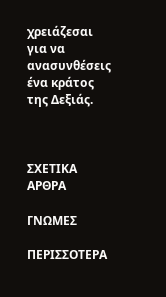χρειάζεσαι για να ανασυνθέσεις ένα κράτος της Δεξιάς.



ΣΧΕΤΙΚΑ ΑΡΘΡΑ

ΓΝΩΜΕΣ

ΠΕΡΙΣΣΟΤΕΡΑ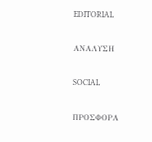EDITORIAL

ΑΝΑΛΥΣΗ

SOCIAL

ΠΡΟΣΦΟΡΑ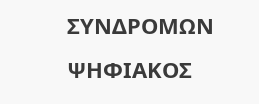ΣΥΝΔΡΟΜΩΝ
ΨΗΦΙΑΚΟΣ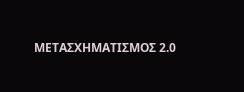ΜΕΤΑΣΧΗΜΑΤΙΣΜΟΣ 2.0